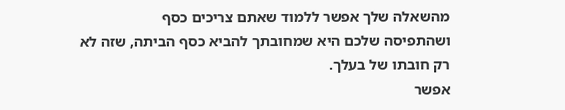מהשאלה שלך אפשר ללמוד שאתם צריכים כסף
ושהתפיסה שלכם היא שמחובתך להביא כסף הביתה, שזה לא רק חובתו של בעלך.
אפשר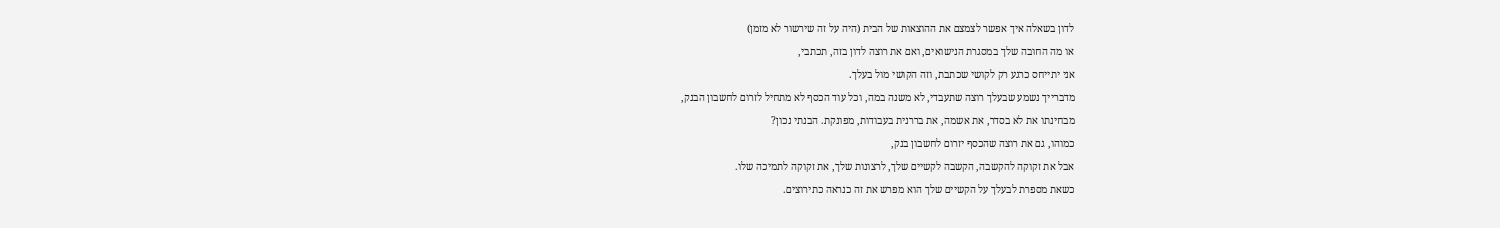לדון בשאלה איך אפשר לצמצם את ההוצאות של הבית (היה על זה שירשור לא מזמן)
או מה החובה שלך במסגרת הנישואים, ואם את רוצה לדון בזה, תכתבי,
אני יתייחס כרגע רק לקושי שכתבת, וזה הקושי מול בעלך.
מדברייך נשמע שבעלך רוצה שתעבדי, לא משנה במה, וכל עוד הכסף לא מתחיל לזרום לחשבון הבנק,
מבחינתו את לא בסדר, את אשמה, את בררנית בעבודות, מפונקת. הבנתי נכון?
כמוהו, גם את רוצה שהכסף יזרום לחשבון בנק,
אבל את זקוקה להקשבה, הקשבה לקשיים שלך, לרצונות שלך, את זקוקה לתמיכה שלו.
כשאת מספרת לבעלך על הקשיים שלך הוא מפרש את זה כנראה כתירוצים.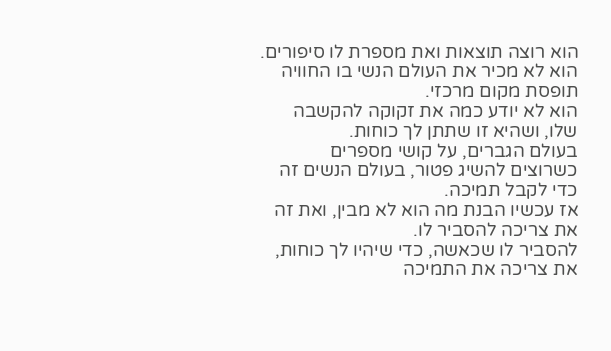הוא רוצה תוצאות ואת מספרת לו סיפורים.
הוא לא מכיר את העולם הנשי בו החוויה תופסת מקום מרכזי.
הוא לא יודע כמה את זקוקה להקשבה שלו, ושהיא זו שתתן לך כוחות.
בעולם הגברים, על קושי מספרים כשרוצים להשיג פטור, בעולם הנשים זה כדי לקבל תמיכה.
אז עכשיו הבנת מה הוא לא מבין, ואת זה את צריכה להסביר לו.
להסביר לו שכאשה, כדי שיהיו לך כוחות, את צריכה את התמיכה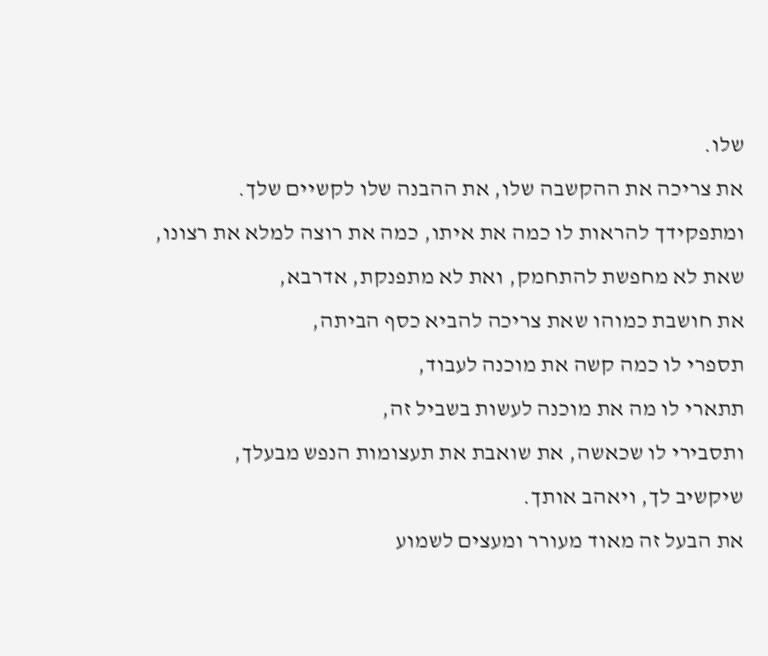שלו.
את צריכה את ההקשבה שלו, את ההבנה שלו לקשיים שלך.
ומתפקידך להראות לו כמה את איתו, כמה את רוצה למלא את רצונו,
שאת לא מחפשת להתחמק, ואת לא מתפנקת, אדרבא,
את חושבת כמוהו שאת צריכה להביא כסף הביתה,
תספרי לו כמה קשה את מוכנה לעבוד,
תתארי לו מה את מוכנה לעשות בשביל זה,
ותסבירי לו שכאשה, את שואבת את תעצומות הנפש מבעלך,
שיקשיב לך, ויאהב אותך.
את הבעל זה מאוד מעורר ומעצים לשמוע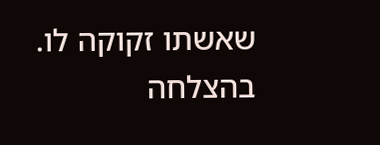שאשתו זקוקה לו.
בהצלחה